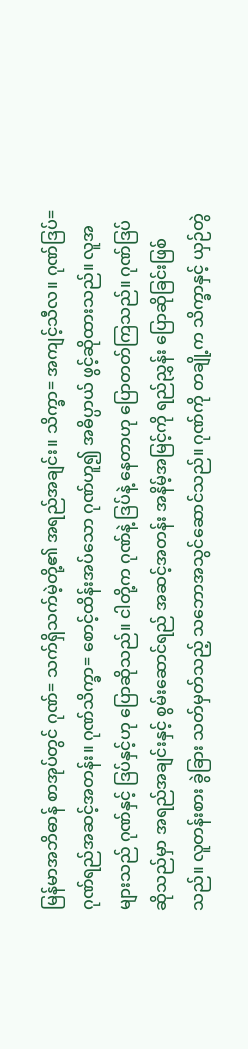မြန်မာအဘိဓာန် စာအုပ်တွင် ဂုဏ်= သက်ရှိသက်မဲ့တို့၏ အရည်အချင်း။ သိက္ခာ= အကျင့်သီလ။ ဂုဏ်ဒြပ်=ဂုဏ်ရည်အဆင့်အတန်း။ ဂုဏ်သိက္ခာ= စောင့်ထိန်းအပ်သော ဂုဏ်ဟူ၍ အဓိပ္ပာယ် ဖွင့်ဆိုထားသည်။ လူအများသည် ဂုဏ်နှင့် ဒြပ်နှင့်ဟု ပြောဆိုသည်။ ငါတို့က ဂုဏ်နဲ့ ဒြပ်နဲ့ နေတာဟု ပြောတတ်ကြသည်။ ဂုဏ်ဒြပ်ဆိုသည်မှာ အရည်အချင်းနှင့် စွမ်းဆောင်ရည် အဆင့်အတန်း အနိမ့်အမြင့်ကို ရည်ညွှန်း ပြောဆိုခြင်းဖြစ်သည်။ လူတန်းစား ခွဲခြား သတ်မှတ်သည့် သဘောအသွင်ဆောင်သည်။ ဂုဏ်ကို တချို့က သိက္ခာနှင့် ယှဉ်တွဲ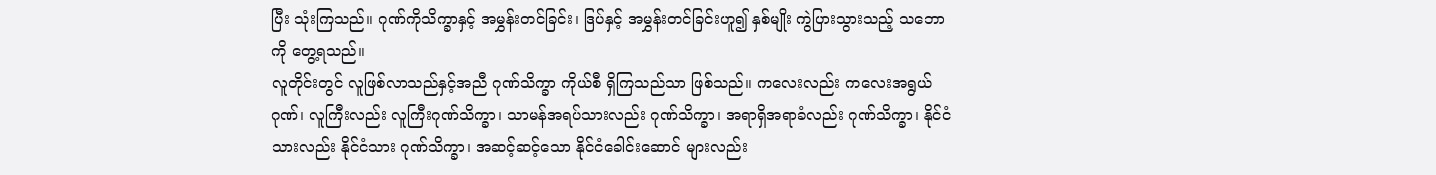ပြီး သုံးကြသည်။ ဂုဏ်ကိုသိက္ခာနှင့် အမွှန်းတင်ခြင်း၊ ဒြပ်နှင့် အမွှန်းတင်ခြင်းဟူ၍ နှစ်မျိုး ကွဲပြားသွားသည့် သဘောကို တွေ့ရသည်။
လူတိုင်းတွင် လူဖြစ်လာသည်နှင့်အညီ ဂုဏ်သိက္ခာ ကိုယ်စီ ရှိကြသည်သာ ဖြစ်သည်။ ကလေးလည်း ကလေးအရွယ်ဂုဏ်၊ လူကြီးလည်း လူကြီးဂုဏ်သိက္ခာ၊ သာမန်အရပ်သားလည်း ဂုဏ်သိက္ခာ၊ အရာရှိအရာခံလည်း ဂုဏ်သိက္ခာ၊ နိုင်ငံသားလည်း နိုင်ငံသား ဂုဏ်သိက္ခာ၊ အဆင့်ဆင့်သော နိုင်ငံခေါင်းဆောင် များလည်း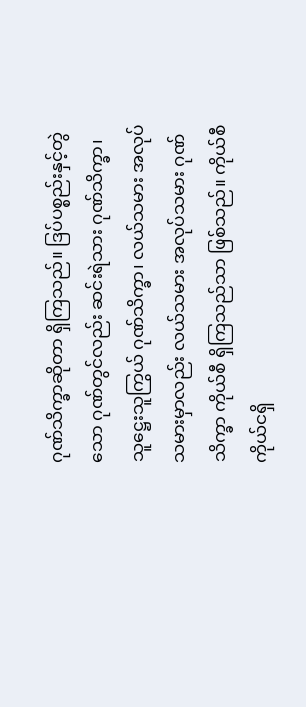ဂုဏ်သိက္ခာဆိုတာ ရှိကြသည်။ ဒြပ်ပစ္စည်းနှင့်တွဲသော ဂုဏ်တွင်လည်း ဆင်းရဲသား ဂုဏ်သိက္ခာ၊ သူဋ္ဌေးသူကြွယ် ဂုဏ်သိက္ခာ၊ လယ်သမား အလုပ်သမားမှာလည်း လယ်သမား အလုပ်သမား ဂုဏ်သိက္ခာ ကိုယ်စီ ရှိကြသည်သာ ဖြစ်သည်။ ကိုယ်စီကိုယ်ငရှိ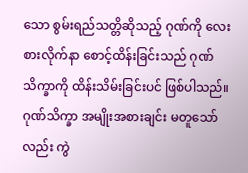သော စွမ်းရည်သတ္တိဆိုသည့် ဂုဏ်ကို လေးစားလိုက်နာ စောင့်ထိန်းခြင်းသည် ဂုဏ်သိက္ခာကို ထိန်းသိမ်းခြင်းပင် ဖြစ်ပါသည်။ ဂုဏ်သိက္ခာ အမျိုးအစားချင်း မတူသော်လည်း ကွဲ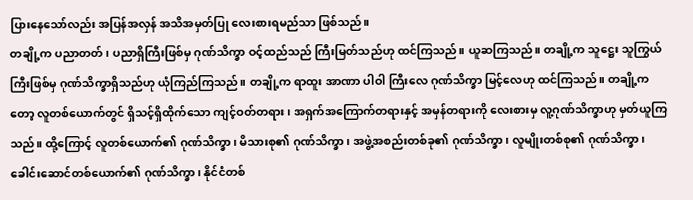ပြားနေသော်လည်း အပြန်အလှန် အသိအမှတ်ပြု လေးစားရမည်သာ ဖြစ်သည်။
တချို့က ပညာတတ်၊ ပညာရှိကြီးဖြစ်မှ ဂုဏ်သိက္ခာ ဝင့်ထည်သည် ကြီးမြတ်သည်ဟု ထင်ကြသည်။ ယူဆကြသည်။ တချို့က သူဋ္ဌေး သူကြွယ်ကြီးဖြစ်မှ ဂုဏ်သိက္ခာရှိသည်ဟု ယုံကြည်ကြသည်။ တချို့က ရာထူး အာဏာ ပါဝါ ကြီးလေ ဂုဏ်သိက္ခာ မြင့်လေဟု ထင်ကြသည်။ တချို့ကတော့ လူတစ်ယောက်တွင် ရှိသင့်ရှိထိုက်သော ကျင့်ဝတ်တရား၊ အရှက်အကြောက်တရားနှင့် အမှန်တရားကို လေးစားမှ လူ့ဂုဏ်သိက္ခာဟု မှတ်ယူကြသည်။ ထို့ကြောင့် လူတစ်ယောက်၏ ဂုဏ်သိက္ခာ၊ မိသားစု၏ ဂုဏ်သိက္ခာ၊ အဖွဲ့အစည်းတစ်ခု၏ ဂုဏ်သိက္ခာ၊ လူမျိုးတစ်စု၏ ဂုဏ်သိက္ခာ၊ ခေါင်းဆောင်တစ်ယောက်၏ ဂုဏ်သိက္ခာ၊ နိုင်ငံတစ်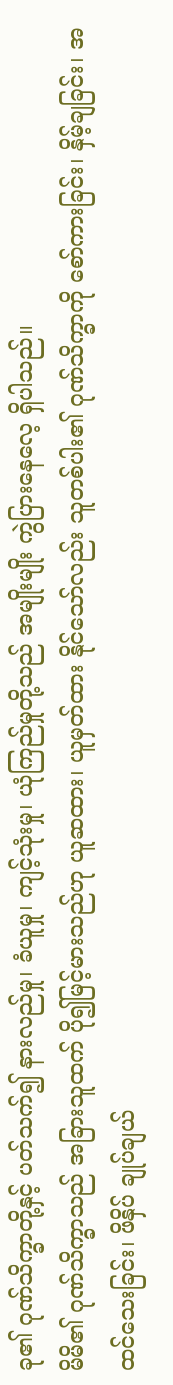ခု၏ ဂုဏ်သိက္ခာတို့နှင့် ပတ်သက်၍ နားလည်မှု၊ ခံယူမှု၊ ကျင့်သုံးမှု၊ ယုံကြည်မှုတို့သည် အမျိုးမျိုး ကွဲပြားနေလေ့ ရှိပါသည်။
မိမိ၏ ဂုဏ်သိက္ခာသည် အခြားသူထက် ပို၍မြင့်မားသည်ဟု ယူဆထား၊ ယူမှတ်ထား နိုင်သော်လည်း သူတစ်ပါး၏ ဂုဏ်သိက္ခာကို စော်ကားခြင်း၊ နှိမ့်ချခြင်း၊ အထင်သေးခြင်း၊ ဖိနှိပ် ချုပ်ချယ်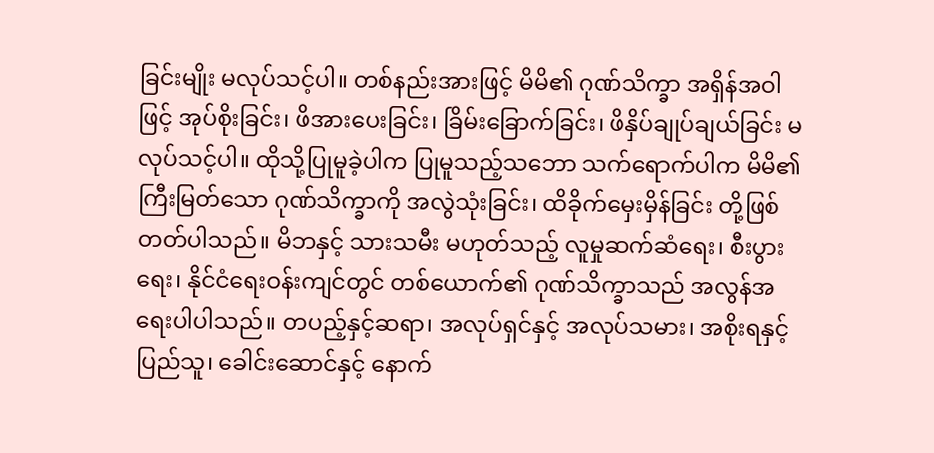ခြင်းမျိုး မလုပ်သင့်ပါ။ တစ်နည်းအားဖြင့် မိမိ၏ ဂုဏ်သိက္ခာ အရှိန်အဝါဖြင့် အုပ်စိုးခြင်း၊ ဖိအားပေးခြင်း၊ ခြိမ်းခြောက်ခြင်း၊ ဖိနှိပ်ချုပ်ချယ်ခြင်း မလုပ်သင့်ပါ။ ထိုသို့ပြုမူခဲ့ပါက ပြုမူသည့်သဘော သက်ရောက်ပါက မိမိ၏ ကြီးမြတ်သော ဂုဏ်သိက္ခာကို အလွဲသုံးခြင်း၊ ထိခိုက်မှေးမှိန်ခြင်း တို့ဖြစ်တတ်ပါသည်။ မိဘနှင့် သားသမီး မဟုတ်သည့် လူမှုဆက်ဆံရေး၊ စီးပွားရေး၊ နိုင်ငံရေးဝန်းကျင်တွင် တစ်ယောက်၏ ဂုဏ်သိက္ခာသည် အလွန်အရေးပါပါသည်။ တပည့်နှင့်ဆရာ၊ အလုပ်ရှင်နှင့် အလုပ်သမား၊ အစိုးရနှင့် ပြည်သူ၊ ခေါင်းဆောင်နှင့် နောက်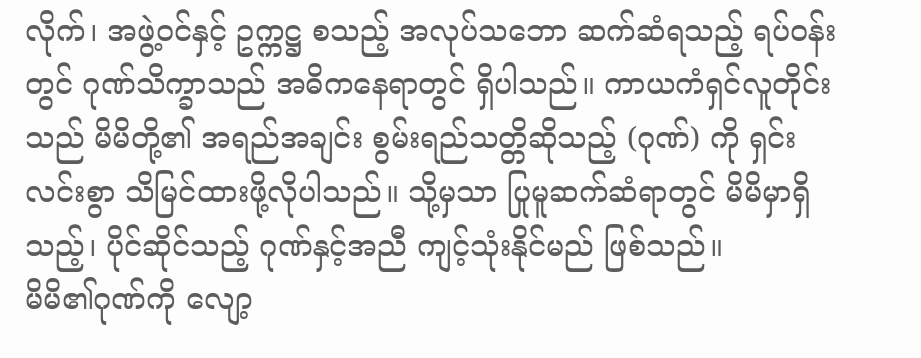လိုက်၊ အဖွဲ့ဝင်နှင့် ဥက္ကဋ္ဌ စသည့် အလုပ်သဘော ဆက်ဆံရသည့် ရပ်ဝန်းတွင် ဂုဏ်သိက္ခာသည် အဓိကနေရာတွင် ရှိပါသည်။ ကာယကံရှင်လူတိုင်းသည် မိမိတို့၏ အရည်အချင်း စွမ်းရည်သတ္တိဆိုသည့် (ဂုဏ်) ကို ရှင်းလင်းစွာ သိမြင်ထားဖို့လိုပါသည်။ သို့မှသာ ပြုမူဆက်ဆံရာတွင် မိမိမှာရှိသည့်၊ ပိုင်ဆိုင်သည့် ဂုဏ်နှင့်အညီ ကျင့်သုံးနိုင်မည် ဖြစ်သည်။
မိမိ၏ဂုဏ်ကို လျော့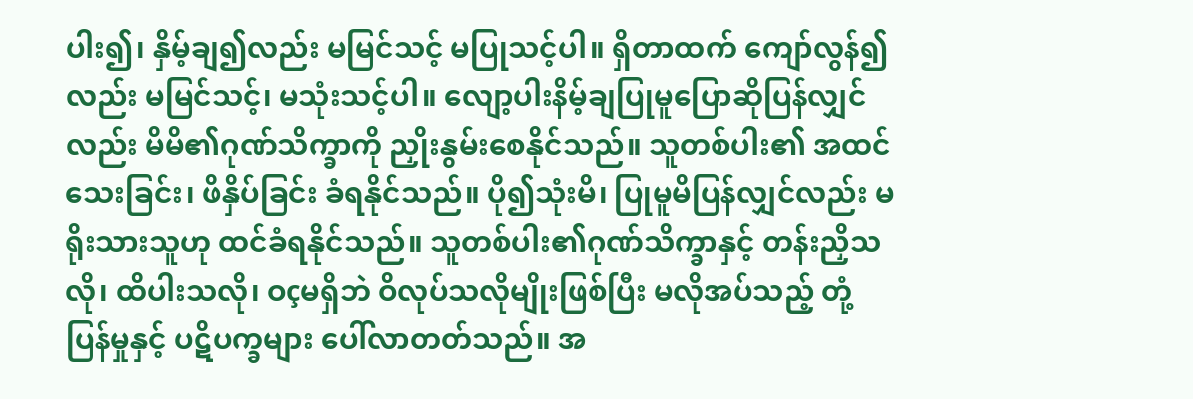ပါး၍၊ နှိမ့်ချ၍လည်း မမြင်သင့် မပြုသင့်ပါ။ ရှိတာထက် ကျော်လွန်၍လည်း မမြင်သင့်၊ မသုံးသင့်ပါ။ လျော့ပါးနိမ့်ချပြုမူပြောဆိုပြန်လျှင်လည်း မိမိ၏ဂုဏ်သိက္ခာကို ညှိုးနွမ်းစေနိုင်သည်။ သူတစ်ပါး၏ အထင်သေးခြင်း၊ ဖိနှိပ်ခြင်း ခံရနိုင်သည်။ ပို၍သုံးမိ၊ ပြုမူမိပြန်လျှင်လည်း မရိုးသားသူဟု ထင်ခံရနိုင်သည်။ သူတစ်ပါး၏ဂုဏ်သိက္ခာနှင့် တန်းညှိသလို၊ ထိပါးသလို၊ ဝçမရှိဘဲ ဝိလုပ်သလိုမျိုးဖြစ်ပြီး မလိုအပ်သည့် တုံ့ပြန်မှုနှင့် ပဋိပက္ခများ ပေါ်လာတတ်သည်။ အ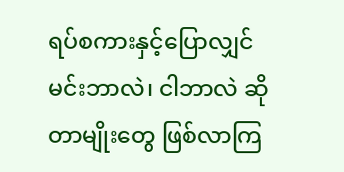ရပ်စကားနှင့်ပြောလျှင် မင်းဘာလဲ၊ ငါဘာလဲ ဆိုတာမျိုးတွေ ဖြစ်လာကြ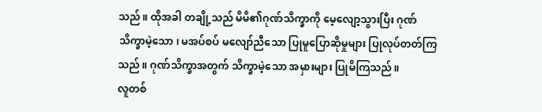သည်။ ထိုအခါ တချို့သည် မိမိ၏ဂုဏ်သိက္ခာကို မေ့လျော့သွားပြီး ဂုဏ်သိက္ခာမဲ့သော၊ မအပ်စပ် မလျော်ညီသော ပြုမူပြောဆိုမှုများ ပြုလုပ်တတ်ကြသည်။ ဂုဏ်သိက္ခာအတွက် သိက္ခာမဲ့သော အမှားများ ပြုမိကြသည်။
လူတစ်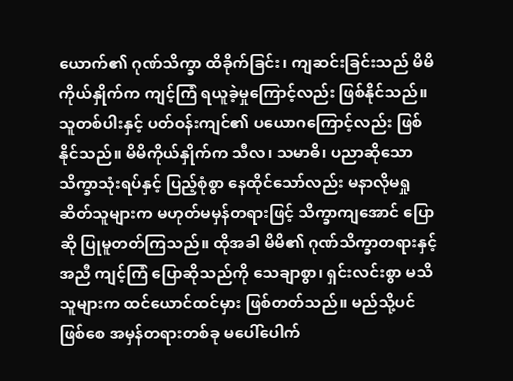ယောက်၏ ဂုဏ်သိက္ခာ ထိခိုက်ခြင်း၊ ကျဆင်းခြင်းသည် မိမိကိုယ်နှိုက်က ကျင့်ကြံ ရယူခဲ့မှုကြောင့်လည်း ဖြစ်နိုင်သည်။ သူတစ်ပါးနှင့် ပတ်ဝန်းကျင်၏ ပယောဂကြောင့်လည်း ဖြစ်နိုင်သည်။ မိမိကိုယ်နှိုက်က သီလ၊ သမာဓိ၊ ပညာဆိုသော သိက္ခာသုံးရပ်နှင့် ပြည့်စုံစွာ နေထိုင်သော်လည်း မနာလိုမရှု ဆိတ်သူများက မဟုတ်မမှန်တရားဖြင့် သိက္ခာကျအောင် ပြောဆို ပြုမူတတ်ကြသည်။ ထိုအခါ မိမိ၏ ဂုဏ်သိက္ခာတရားနှင့်အညီ ကျင့်ကြံ ပြောဆိုသည်ကို သေချာစွာ၊ ရှင်းလင်းစွာ မသိသူများက ထင်ယောင်ထင်မှား ဖြစ်တတ်သည်။ မည်သို့ပင်ဖြစ်စေ အမှန်တရားတစ်ခု မပေါ်ပေါက်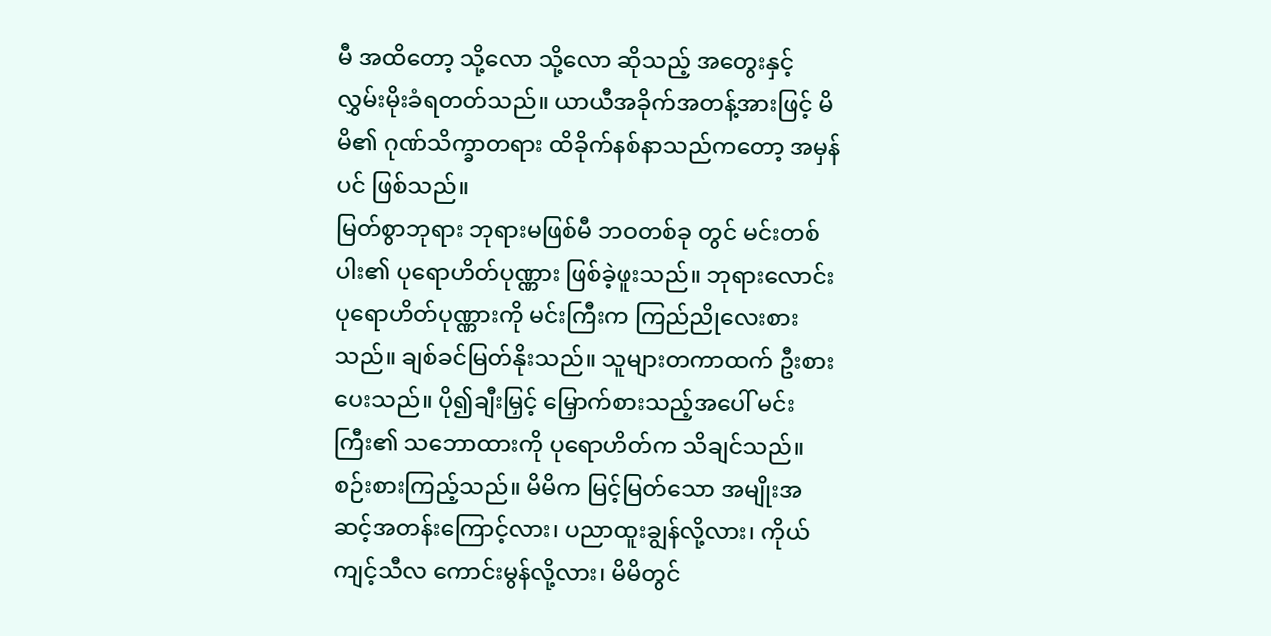မီ အထိတော့ သို့လော သို့လော ဆိုသည့် အတွေးနှင့် လွှမ်းမိုးခံရတတ်သည်။ ယာယီအခိုက်အတန့်အားဖြင့် မိမိ၏ ဂုဏ်သိက္ခာတရား ထိခိုက်နစ်နာသည်ကတော့ အမှန်ပင် ဖြစ်သည်။
မြတ်စွာဘုရား ဘုရားမဖြစ်မီ ဘဝတစ်ခု တွင် မင်းတစ်ပါး၏ ပုရောဟိတ်ပုဏ္ဏား ဖြစ်ခဲ့ဖူးသည်။ ဘုရားလောင်း ပုရောဟိတ်ပုဏ္ဏားကို မင်းကြီးက ကြည်ညိုလေးစားသည်။ ချစ်ခင်မြတ်နိုးသည်။ သူများတကာထက် ဦးစားပေးသည်။ ပို၍ချီးမြှင့် မြှောက်စားသည့်အပေါ် မင်းကြီး၏ သဘောထားကို ပုရောဟိတ်က သိချင်သည်။ စဉ်းစားကြည့်သည်။ မိမိက မြင့်မြတ်သော အမျိုးအဆင့်အတန်းကြောင့်လား၊ ပညာထူးချွန်လို့လား၊ ကိုယ်ကျင့်သီလ ကောင်းမွန်လို့လား၊ မိမိတွင်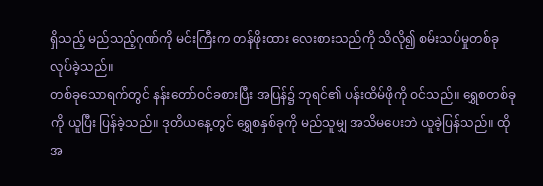ရှိသည့် မည်သည့်ဂုဏ်ကို မင်းကြီးက တန်ဖိုးထား လေးစားသည်ကို သိလို၍ စမ်းသပ်မှုတစ်ခု လုပ်ခဲ့သည်။
တစ်ခုသောရက်တွင် နန်းတော်ဝင်ခစားပြီး အပြန်၌ ဘုရင်၏ ပန်းထိမ်ဖိုကို ဝင်သည်။ ရွှေစတစ်ခုကို ယူပြီး ပြန်ခဲ့သည်။ ဒုတိယနေ့တွင် ရွှေစနှစ်ခုကို မည်သူမျှ အသိမပေးဘဲ ယူခဲ့ပြန်သည်။ ထိုအ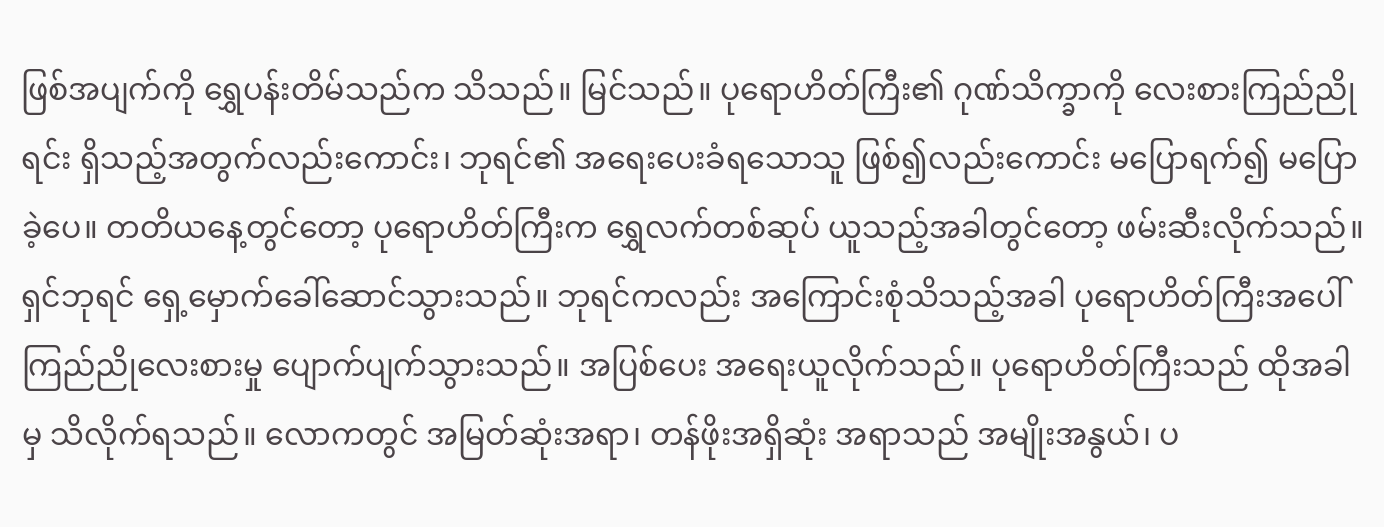ဖြစ်အပျက်ကို ရွှေပန်းတိမ်သည်က သိသည်။ မြင်သည်။ ပုရောဟိတ်ကြီး၏ ဂုဏ်သိက္ခာကို လေးစားကြည်ညိုရင်း ရှိသည့်အတွက်လည်းကောင်း၊ ဘုရင်၏ အရေးပေးခံရသောသူ ဖြစ်၍လည်းကောင်း မပြောရက်၍ မပြောခဲ့ပေ။ တတိယနေ့တွင်တော့ ပုရောဟိတ်ကြီးက ရွှေလက်တစ်ဆုပ် ယူသည့်အခါတွင်တော့ ဖမ်းဆီးလိုက်သည်။ ရှင်ဘုရင် ရှေ့မှောက်ခေါ်ဆောင်သွားသည်။ ဘုရင်ကလည်း အကြောင်းစုံသိသည့်အခါ ပုရောဟိတ်ကြီးအပေါ် ကြည်ညိုလေးစားမှု ပျောက်ပျက်သွားသည်။ အပြစ်ပေး အရေးယူလိုက်သည်။ ပုရောဟိတ်ကြီးသည် ထိုအခါမှ သိလိုက်ရသည်။ လောကတွင် အမြတ်ဆုံးအရာ၊ တန်ဖိုးအရှိဆုံး အရာသည် အမျိုးအနွယ်၊ ပ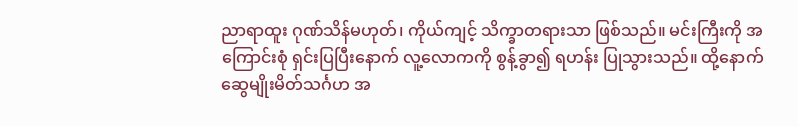ညာရာထူး ဂုဏ်သိန်မဟုတ်၊ ကိုယ်ကျင့် သိက္ခာတရားသာ ဖြစ်သည်။ မင်းကြီးကို အကြောင်းစုံ ရှင်းပြပြီးနောက် လူ့လောကကို စွန့်ခွာ၍ ရဟန်း ပြုသွားသည်။ ထို့နောက် ဆွေမျိုးမိတ်သင်္ဂဟ အ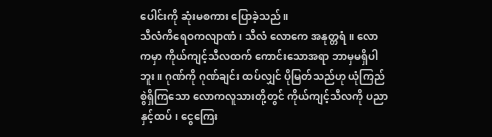ပေါင်းကို ဆုံးမစကား ပြောခဲ့သည်။
သီလံကိရေဝကလျာဏံ၊ သီလံ လောကေ အနုတ္တရံ။ လောကမှာ ကိုယ်ကျင့်သီလထက် ကောင်းသောအရာ ဘာမှမရှိပါဘူး။ ဂုဏ်ကို ဂုဏ်ချင်း ထပ်လျှင် ပိုမြတ်သည်ဟု ယုံကြည်စွဲရှိကြသော လောကလူသားတို့တွင် ကိုယ်ကျင့်သီလကို ပညာနှင့်ထပ်၊ ငွေကြေး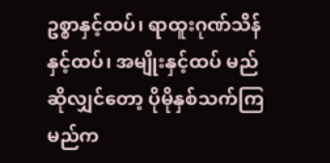ဥစ္စာနှင့်ထပ်၊ ရာထူးဂုဏ်သိန်နှင့်ထပ်၊ အမျိုးနှင့်ထပ် မည်ဆိုလျှင်တော့ ပိုမိုနှစ်သက်ကြမည်က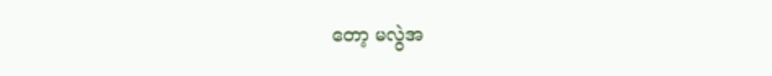တော့ မလွဲအ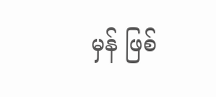မှန် ဖြစ်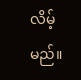လိမ့်မည်။